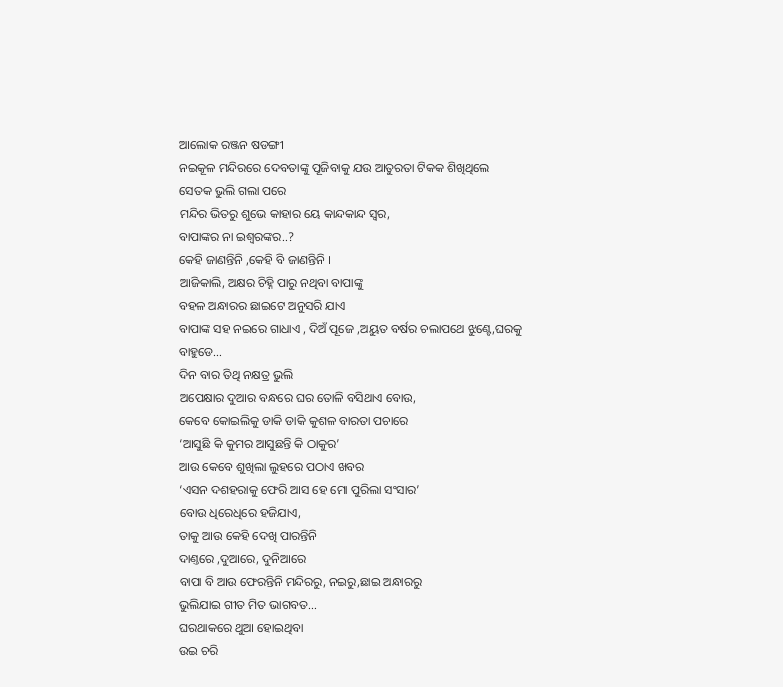ଆଲୋକ ରଞ୍ଜନ ଷଡଙ୍ଗୀ
ନଇକୂଳ ମନ୍ଦିରରେ ଦେବତାଙ୍କୁ ପୂଜିବାକୁ ଯଉ ଆତୁରତା ଟିକକ ଶିଖିଥିଲେ
ସେତକ ଭୁଲି ଗଲା ପରେ
ମନ୍ଦିର ଭିତରୁ ଶୁଭେ କାହାର ୟେ କାନ୍ଦକାନ୍ଦ ସ୍ବର,
ବାପାଙ୍କର ନା ଇଶ୍ବରଙ୍କର..?
କେହି ଜାଣନ୍ତିନି ,କେହି ବି ଜାଣନ୍ତିନି ।
ଆଜିକାଲି, ଅକ୍ଷର ଚିହ୍ନି ପାରୁ ନଥିବା ବାପାଙ୍କୁ
ବହଳ ଅନ୍ଧାରର ଛାଇଟେ ଅନୁସରି ଯାଏ
ବାପାଙ୍କ ସହ ନଇରେ ଗାଧାଏ , ଦିଅଁ ପୂଜେ ,ଅୟୁତ ବର୍ଷର ଚଲାପଥେ ଝୁଣ୍ଟେ,ଘରକୁ ବାହୁଡେ…
ଦିନ ବାର ତିଥି ନକ୍ଷତ୍ର ଭୁଲି
ଅପେକ୍ଷାର ଦୁଆର ବନ୍ଧରେ ଘର ତୋଳି ବସିଥାଏ ବୋଉ,
କେବେ କୋଇଲିକୁ ଡାକି ଡାକି କୁଶଳ ବାରତା ପଚାରେ
‘ଆସୁଛି କି କୁମର ଆସୁଛନ୍ତି କି ଠାକୁର’
ଆଉ କେବେ ଶୁଖିଲା ଲୁହରେ ପଠାଏ ଖବର
‘ଏସନ ଦଶହରାକୁ ଫେରି ଆସ ହେ ମୋ ପୁରିଲା ସଂସାର’
ବୋଉ ଧିରେଧିରେ ହଜିଯାଏ,
ତାକୁ ଆଉ କେହି ଦେଖି ପାରନ୍ତିନି
ଦାଣ୍ତରେ ,ଦୁଆରେ, ଦୁନିଆରେ
ବାପା ବି ଆଉ ଫେରନ୍ତିନି ମନ୍ଦିରରୁ, ନଇରୁ,ଛାଇ ଅନ୍ଧାରରୁ
ଭୁଲିଯାଇ ଗୀତ ମିତ ଭାଗବତ…
ଘରଥାକରେ ଥୁଆ ହୋଇଥିବା
ଉଇ ଚରି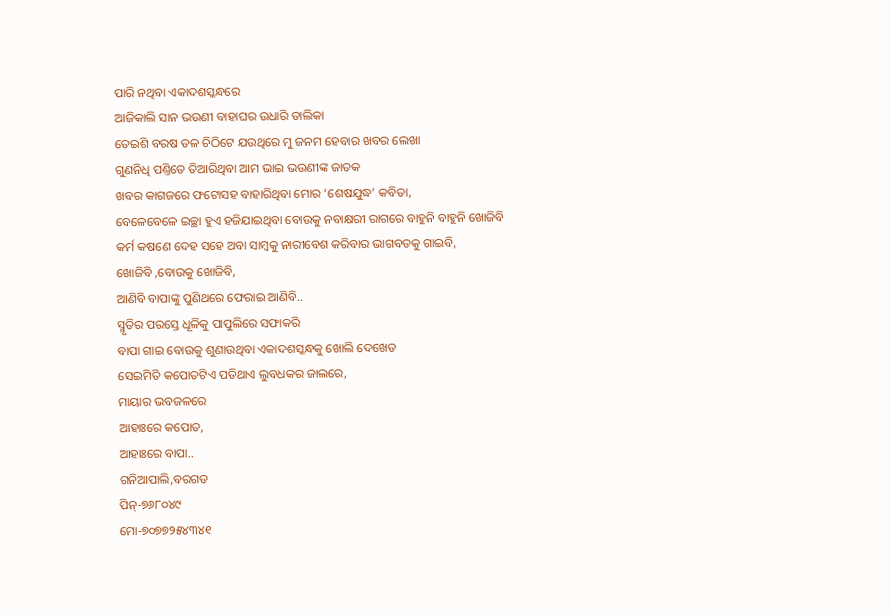ପାରି ନଥିବା ଏକାଦଶସ୍କନ୍ଧରେ
ଆଜିକାଲି ସାନ ଭଉଣୀ ବାହାଘର ଉଧାରି ତାଲିକା
ତେଇଶି ବରଷ ତଳ ଚିଠିଟେ ଯଉଥିରେ ମୁ ଜନମ ହେବାର ଖବର ଲେଖା
ଗୁଣନିଧି ପଣ୍ତିତେ ତିଆରିଥିବା ଆମ ଭାଇ ଭଉଣୀଙ୍କ ଜାତକ
ଖବର କାଗଜରେ ଫଟୋସହ ବାହାରିଥିବା ମୋର ‘ଶେଷଯୁଦ୍ଧ’ କବିତା,
ବେଳେବେଳେ ଇଚ୍ଛା ହୁଏ ହଜିଯାଇଥିବା ବୋଉକୁ ନବାକ୍ଷରୀ ରାଗରେ ବାହୁନି ବାହୁନି ଖୋଜିବି
କର୍ମ କଷଣେ ଦେହ ସହେ ଅବା ସାମ୍ବକୁ ନାରୀବେଶ କରିବାର ଭାଗବତକୁ ଗାଇବି,
ଖୋଜିବି ,ବୋଉକୁ ଖୋଜିବି,
ଆଣିବି ବାପାଙ୍କୁ ପୁଣିଥରେ ଫେରାଇ ଆଣିବି..
ସ୍ମୃତିର ପରସ୍ତେ ଧୂଳିକୁ ପାପୁଲିରେ ସଫାକରି
ବାପା ଗାଇ ବୋଉକୁ ଶୁଣାଉଥିବା ଏକାଦଶସ୍କନ୍ଧକୁ ଖୋଲି ଦେଖେତ
ସେଇମିତି କପୋତଟିଏ ପଡିଥାଏ ଲୁବଧକର ଜାଲରେ,
ମାୟାର ଭବଜଳରେ
ଆହାଃରେ କପୋତ,
ଆହାଃରେ ବାପା..
ଗନିଆପାଲି,ବରଗଡ
ପିନ୍-୭୬୮୦୪୯
ମୋ-୭୦୭୭୨୫୪୩୪୧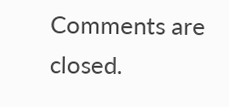Comments are closed.